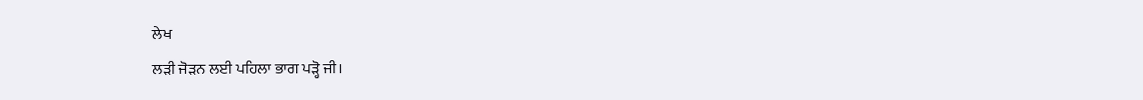ਲੇਖ
ਲੜੀ ਜੋੜਨ ਲਈ ਪਹਿਲਾ ਭਾਗ ਪੜ੍ਹੋ ਜੀ।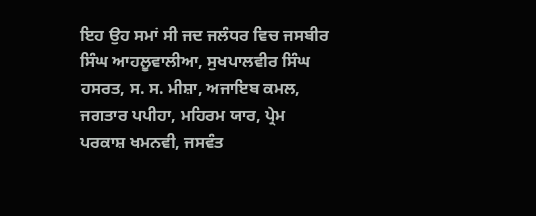ਇਹ ਉਹ ਸਮਾਂ ਸੀ ਜਦ ਜਲੰਧਰ ਵਿਚ ਜਸਬੀਰ ਸਿੰਘ ਆਹਲੂਵਾਲੀਆ, ਸੁਖਪਾਲਵੀਰ ਸਿੰਘ ਹਸਰਤ, ਸ. ਸ. ਮੀਸ਼ਾ, ਅਜਾਇਬ ਕਮਲ, ਜਗਤਾਰ ਪਪੀਹਾ, ਮਹਿਰਮ ਯਾਰ, ਪ੍ਰੇਮ ਪਰਕਾਸ਼ ਖਮਨਵੀ, ਜਸਵੰਤ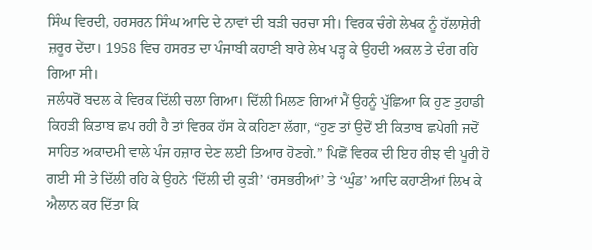ਸਿੰਘ ਵਿਰਦੀ, ਹਰਸਰਨ ਸਿੰਘ ਆਦਿ ਦੇ ਨਾਵਾਂ ਦੀ ਬੜੀ ਚਰਚਾ ਸੀ। ਵਿਰਕ ਚੰਗੇ ਲੇਖਕ ਨੂੰ ਹੱਲਾਸ਼ੇਰੀ ਜ਼ਰੂਰ ਦੇਂਦਾ। 1958 ਵਿਚ ਹਸਰਤ ਦਾ ਪੰਜਾਬੀ ਕਹਾਣੀ ਬਾਰੇ ਲੇਖ ਪੜ੍ਹ ਕੇ ਉਹਦੀ ਅਕਲ ਤੇ ਦੰਗ ਰਹਿ ਗਿਆ ਸੀ।
ਜਲੰਧਰੋਂ ਬਦਲ ਕੇ ਵਿਰਕ ਦਿੱਲੀ ਚਲਾ ਗਿਆ। ਦਿੱਲੀ ਮਿਲਣ ਗਿਆਂ ਮੈਂ ਉਹਨੂੰ ਪੁੱਛਿਆ ਕਿ ਹੁਣ ਤੁਹਾਡੀ ਕਿਹੜੀ ਕਿਤਾਬ ਛਪ ਰਹੀ ਹੈ ਤਾਂ ਵਿਰਕ ਹੱਸ ਕੇ ਕਹਿਣਾ ਲੱਗਾ, “ਹੁਣ ਤਾਂ ਉਦੋਂ ਈ ਕਿਤਾਬ ਛਪੇਗੀ ਜਦੋਂ ਸਾਹਿਤ ਅਕਾਦਮੀ ਵਾਲੇ ਪੰਜ ਹਜ਼ਾਰ ਦੇਣ ਲਈ ਤਿਆਰ ਹੋਣਗੇ.” ਪਿਛੋਂ ਵਿਰਕ ਦੀ ਇਹ ਰੀਝ ਵੀ ਪੂਰੀ ਹੋ ਗਈ ਸੀ ਤੇ ਦਿੱਲੀ ਰਹਿ ਕੇ ਉਹਨੇ ‘ਦਿੱਲੀ ਦੀ ਕੁੜੀ’ ‘ਰਸਭਰੀਆਂ’ ਤੇ ‘ਘੁੰਡ’ ਆਦਿ ਕਹਾਣੀਆਂ ਲਿਖ ਕੇ ਐਲਾਨ ਕਰ ਦਿੱਤਾ ਕਿ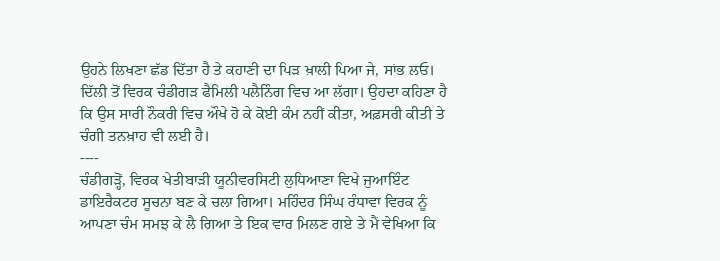ਉਹਨੇ ਲਿਖਣਾ ਛੱਡ ਦਿੱਤਾ ਹੈ ਤੇ ਕਹਾਣੀ ਦਾ ਪਿੜ ਖ਼ਾਲੀ ਪਿਆ ਜੇ, ਸਾਂਭ ਲਓ। ਦਿੱਲੀ ਤੋਂ ਵਿਰਕ ਚੰਡੀਗੜ ਫੈਮਿਲੀ ਪਲੈਨਿੰਗ ਵਿਚ ਆ ਲੱਗਾ। ਉਹਦਾ ਕਹਿਣਾ ਹੈ ਕਿ ਉਸ ਸਾਰੀ ਨੌਕਰੀ ਵਿਚ ਔਖੇ ਹੋ ਕੇ ਕੋਈ ਕੰਮ ਨਹੀਂ ਕੀਤਾ, ਅਫ਼ਸਰੀ ਕੀਤੀ ਤੇ ਚੰਗੀ ਤਨਖ਼ਾਹ ਵੀ ਲਈ ਹੈ।
----
ਚੰਡੀਗੜ੍ਹੋਂ, ਵਿਰਕ ਖੇਤੀਬਾੜੀ ਯੂਨੀਵਰਸਿਟੀ ਲੁਧਿਆਣਾ ਵਿਖੇ ਜੁਆਇੰਟ ਡਾਇਰੈਕਟਰ ਸੂਚਨਾ ਬਣ ਕੇ ਚਲਾ ਗਿਆ। ਮਹਿੰਦਰ ਸਿੰਘ ਰੰਧਾਵਾ ਵਿਰਕ ਨੂੰ ਆਪਣਾ ਚੰਮ ਸਮਝ ਕੇ ਲੈ ਗਿਆ ਤੇ ਇਕ ਵਾਰ ਮਿਲਣ ਗਏ ਤੇ ਮੈਂ ਵੇਖਿਆ ਕਿ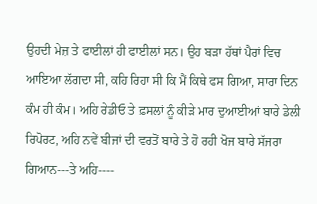ਉਹਦੀ ਮੇਜ਼ ਤੇ ਫਾਈਲਾਂ ਹੀ ਫਾਈਲਾਂ ਸਨ। ਉਹ ਬੜਾ ਹੱਥਾਂ ਪੈਰਾਂ ਵਿਚ ਆਇਆ ਲੱਗਦਾ ਸੀ, ਕਹਿ ਰਿਹਾ ਸੀ ਕਿ ਮੈਂ ਕਿਥੇ ਫਸ ਗਿਆ, ਸਾਰਾ ਦਿਨ ਕੰਮ ਹੀ ਕੰਮ। ਅਹਿ ਰੇਡੀਓ ਤੇ ਫ਼ਸਲਾਂ ਨੂੰ ਕੀੜੇ ਮਾਰ ਦੁਆਈਆਂ ਬਾਰੇ ਡੇਲੀ ਰਿਪੋਰਟ, ਅਹਿ ਨਵੇਂ ਬੀਜਾਂ ਦੀ ਵਰਤੋਂ ਬਾਰੇ ਤੇ ਹੋ ਰਹੀ ਖੋਜ ਬਾਰੇ ਸੱਜਰਾ ਗਿਆਨ---ਤੇ ਅਹਿ----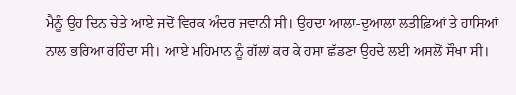ਮੈਨੂੰ ਉਹ ਦਿਨ ਚੇਤੇ ਆਏ ਜਦੋਂ ਵਿਰਕ ਅੰਦਰ ਜਵਾਨੀ ਸੀ। ਉਹਦਾ ਆਲਾ-ਦੁਆਲਾ ਲਤੀਫ਼ਿਆਂ ਤੇ ਹਾਸਿਆਂ ਨਾਲ ਭਰਿਆ ਰਹਿੰਦਾ ਸੀ। ਆਏ ਮਹਿਮਾਨ ਨੂੰ ਗੱਲਾਂ ਕਰ ਕੇ ਹਸਾ ਛੱਡਣਾ ਉਹਦੇ ਲਈ ਅਸਲੋਂ ਸੌਖਾ ਸੀ।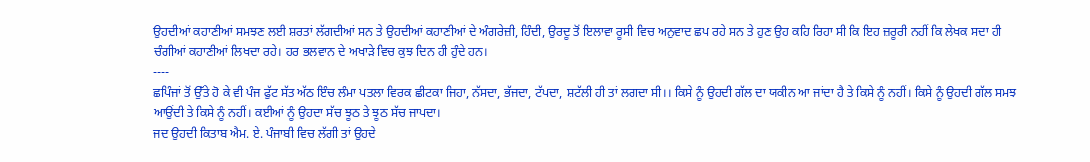ਉਹਦੀਆਂ ਕਹਾਣੀਆਂ ਸਮਝਣ ਲਈ ਸ਼ਰਤਾਂ ਲੱਗਦੀਆਂ ਸਨ ਤੇ ਉਹਦੀਆਂ ਕਹਾਣੀਆਂ ਦੇ ਅੰਗਰੇਜ਼ੀ, ਹਿੰਦੀ, ਉਰਦੂ ਤੋਂ ਇਲਾਵਾ ਰੂਸੀ ਵਿਚ ਅਨੁਵਾਦ ਛਪ ਰਹੇ ਸਨ ਤੇ ਹੁਣ ਉਹ ਕਹਿ ਰਿਹਾ ਸੀ ਕਿ ਇਹ ਜ਼ਰੂਰੀ ਨਹੀਂ ਕਿ ਲੇਖਕ ਸਦਾ ਹੀ ਚੰਗੀਆਂ ਕਹਾਣੀਆਂ ਲਿਖਦਾ ਰਹੇ। ਹਰ ਭਲਵਾਨ ਦੇ ਅਖਾੜੇ ਵਿਚ ਕੁਝ ਦਿਨ ਹੀ ਹੁੰਦੇ ਹਨ।
----
ਛਪਿੰਜਾਂ ਤੋਂ ਉੱਤੇ ਹੋ ਕੇ ਵੀ ਪੰਜ ਫੁੱਟ ਸੱਤ ਅੱਠ ਇੰਚ ਲੰਮਾ ਪਤਲਾ ਵਿਰਕ ਛੀਟਕਾ ਜਿਹਾ, ਨੱਸਦਾ, ਭੱਜਦਾ, ਟੱਪਦਾ, ਸ਼ਟੱਲੀ ਹੀ ਤਾਂ ਲਗਦਾ ਸੀ।। ਕਿਸੇ ਨੂੰ ਉਹਦੀ ਗੱਲ ਦਾ ਯਕੀਨ ਆ ਜਾਂਦਾ ਹੈ ਤੇ ਕਿਸੇ ਨੂੰ ਨਹੀਂ। ਕਿਸੇ ਨੂੰ ਉਹਦੀ ਗੱਲ ਸਮਝ ਆਉਂਦੀ ਤੇ ਕਿਸੇ ਨੂੰ ਨਹੀਂ। ਕਈਆਂ ਨੂੰ ਉਹਦਾ ਸੱਚ ਝੂਠ ਤੇ ਝੂਠ ਸੱਚ ਜਾਪਦਾ।
ਜਦ ਉਹਦੀ ਕਿਤਾਬ ਐਮ. ਏ. ਪੰਜਾਬੀ ਵਿਚ ਲੱਗੀ ਤਾਂ ਉਹਦੇ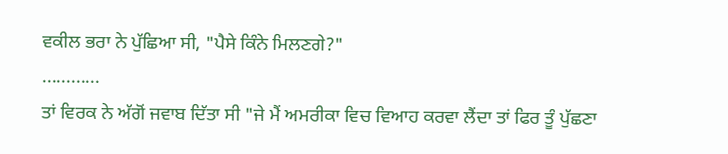ਵਕੀਲ ਭਰਾ ਨੇ ਪੁੱਛਿਆ ਸੀ, "ਪੈਸੇ ਕਿੰਨੇ ਮਿਲਣਗੇ?"
............
ਤਾਂ ਵਿਰਕ ਨੇ ਅੱਗੋਂ ਜਵਾਬ ਦਿੱਤਾ ਸੀ "ਜੇ ਮੈਂ ਅਮਰੀਕਾ ਵਿਚ ਵਿਆਹ ਕਰਵਾ ਲੈਂਦਾ ਤਾਂ ਫਿਰ ਤੂੰ ਪੁੱਛਣਾ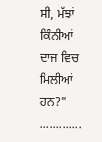ਸੀ, ਮੱਝਾਂ ਕਿੰਨੀਆਂ ਦਾਜ ਵਿਚ ਮਿਲੀਆਂ ਹਨ?"
.............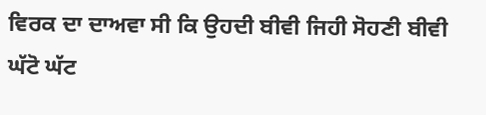ਵਿਰਕ ਦਾ ਦਾਅਵਾ ਸੀ ਕਿ ਉਹਦੀ ਬੀਵੀ ਜਿਹੀ ਸੋਹਣੀ ਬੀਵੀ ਘੱਟੋ ਘੱਟ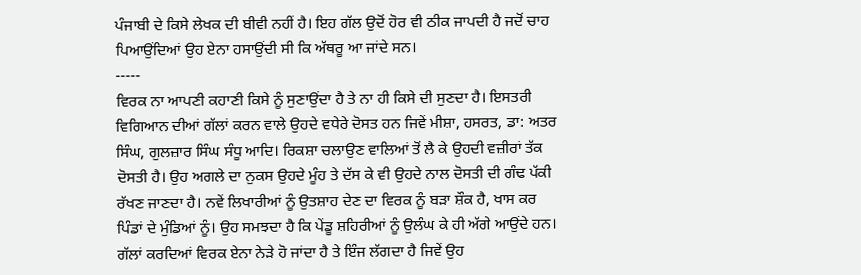ਪੰਜਾਬੀ ਦੇ ਕਿਸੇ ਲੇਖਕ ਦੀ ਬੀਵੀ ਨਹੀਂ ਹੈ। ਇਹ ਗੱਲ ਉਦੋਂ ਹੋਰ ਵੀ ਠੀਕ ਜਾਪਦੀ ਹੈ ਜਦੋਂ ਚਾਹ ਪਿਆਉਂਦਿਆਂ ਉਹ ਏਨਾ ਹਸਾਉਂਦੀ ਸੀ ਕਿ ਅੱਥਰੂ ਆ ਜਾਂਦੇ ਸਨ।
-----
ਵਿਰਕ ਨਾ ਆਪਣੀ ਕਹਾਣੀ ਕਿਸੇ ਨੂੰ ਸੁਣਾਉਂਦਾ ਹੈ ਤੇ ਨਾ ਹੀ ਕਿਸੇ ਦੀ ਸੁਣਦਾ ਹੈ। ਇਸਤਰੀ ਵਿਗਿਆਨ ਦੀਆਂ ਗੱਲਾਂ ਕਰਨ ਵਾਲੇ ਉਹਦੇ ਵਧੇਰੇ ਦੋਸਤ ਹਨ ਜਿਵੇਂ ਮੀਸ਼ਾ, ਹਸਰਤ, ਡਾ: ਅਤਰ ਸਿੰਘ, ਗੁਲਜ਼ਾਰ ਸਿੰਘ ਸੰਧੂ ਆਦਿ। ਰਿਕਸ਼ਾ ਚਲਾਉਣ ਵਾਲਿਆਂ ਤੋਂ ਲੈ ਕੇ ਉਹਦੀ ਵਜ਼ੀਰਾਂ ਤੱਕ ਦੋਸਤੀ ਹੈ। ਉਹ ਅਗਲੇ ਦਾ ਨੁਕਸ ਉਹਦੇ ਮੂੰਹ ਤੇ ਦੱਸ ਕੇ ਵੀ ਉਹਦੇ ਨਾਲ ਦੋਸਤੀ ਦੀ ਗੰਢ ਪੱਕੀ ਰੱਖਣ ਜਾਣਦਾ ਹੈ। ਨਵੇਂ ਲਿਖਾਰੀਆਂ ਨੂੰ ਉਤਸ਼ਾਹ ਦੇਣ ਦਾ ਵਿਰਕ ਨੂੰ ਬੜਾ ਸ਼ੌਕ ਹੈ, ਖਾਸ ਕਰ ਪਿੰਡਾਂ ਦੇ ਮੁੰਡਿਆਂ ਨੂੰ। ਉਹ ਸਮਝਦਾ ਹੈ ਕਿ ਪੇਂਡੂ ਸ਼ਹਿਰੀਆਂ ਨੂੰ ਉਲੰਘ ਕੇ ਹੀ ਅੱਗੇ ਆਉਂਦੇ ਹਨ।
ਗੱਲਾਂ ਕਰਦਿਆਂ ਵਿਰਕ ਏਨਾ ਨੇੜੇ ਹੋ ਜਾਂਦਾ ਹੈ ਤੇ ਇੰਜ ਲੱਗਦਾ ਹੈ ਜਿਵੇਂ ਉਹ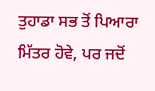ਤੁਹਾਡਾ ਸਭ ਤੋਂ ਪਿਆਰਾ ਮਿੱਤਰ ਹੋਵੇ, ਪਰ ਜਦੋਂ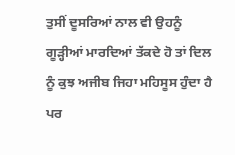ਤੁਸੀਂ ਦੂਸਰਿਆਂ ਨਾਲ ਵੀ ਉਹਨੂੰ ਗੂੜ੍ਹੀਆਂ ਮਾਰਦਿਆਂ ਤੱਕਦੇ ਹੋ ਤਾਂ ਦਿਲ ਨੂੰ ਕੁਝ ਅਜੀਬ ਜਿਹਾ ਮਹਿਸੂਸ ਹੁੰਦਾ ਹੈ ਪਰ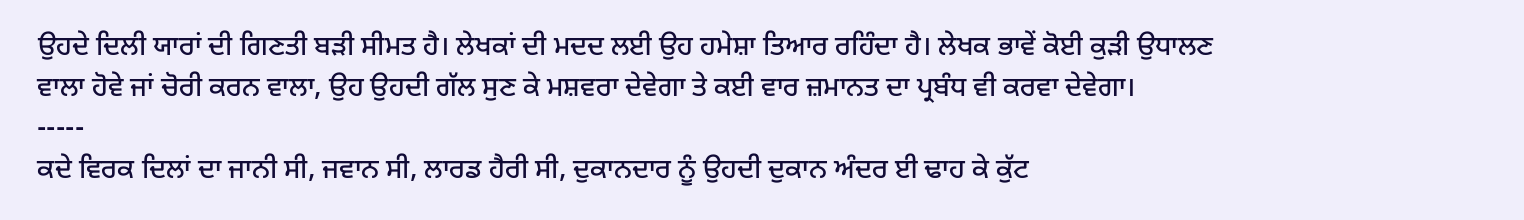ਉਹਦੇ ਦਿਲੀ ਯਾਰਾਂ ਦੀ ਗਿਣਤੀ ਬੜੀ ਸੀਮਤ ਹੈ। ਲੇਖਕਾਂ ਦੀ ਮਦਦ ਲਈ ਉਹ ਹਮੇਸ਼ਾ ਤਿਆਰ ਰਹਿੰਦਾ ਹੈ। ਲੇਖਕ ਭਾਵੇਂ ਕੋਈ ਕੁੜੀ ਉਧਾਲਣ ਵਾਲਾ ਹੋਵੇ ਜਾਂ ਚੋਰੀ ਕਰਨ ਵਾਲਾ, ਉਹ ਉਹਦੀ ਗੱਲ ਸੁਣ ਕੇ ਮਸ਼ਵਰਾ ਦੇਵੇਗਾ ਤੇ ਕਈ ਵਾਰ ਜ਼ਮਾਨਤ ਦਾ ਪ੍ਰਬੰਧ ਵੀ ਕਰਵਾ ਦੇਵੇਗਾ।
-----
ਕਦੇ ਵਿਰਕ ਦਿਲਾਂ ਦਾ ਜਾਨੀ ਸੀ, ਜਵਾਨ ਸੀ, ਲਾਰਡ ਹੈਰੀ ਸੀ, ਦੁਕਾਨਦਾਰ ਨੂੰ ਉਹਦੀ ਦੁਕਾਨ ਅੰਦਰ ਈ ਢਾਹ ਕੇ ਕੁੱਟ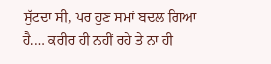ਸੁੱਟਦਾ ਸੀ, ਪਰ ਹੁਣ ਸਮਾਂ ਬਦਲ ਗਿਆ ਹੈ.… ਕਰੀਰ ਹੀ ਨਹੀਂ ਰਹੇ ਤੇ ਨਾ ਹੀ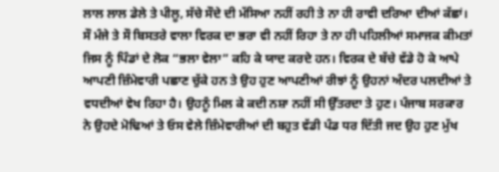ਲਾਲ ਲਾਲ ਡੇਲੇ ਤੇ ਪੀਲੂ, ਸੱਚੇ ਸੌਦੇ ਦੀ ਮੱਸਿਆ ਨਹੀਂ ਰਹੀ ਤੇ ਨਾ ਹੀ ਰਾਵੀ ਦਰਿਆ ਦੀਆਂ ਕੱਛਾਂ। ਸੌ ਮੰਜੇ ਤੇ ਸੌ ਬਿਸਤਰੇ ਵਾਲਾ ਵਿਰਕ ਦਾ ਭਰਾ ਵੀ ਨਹੀਂ ਰਿਹਾ ਤੇ ਨਾ ਹੀ ਪਹਿਲੀਆਂ ਸਮਾਜਕ ਕੀਮਤਾਂ ਜਿਸ ਨੂੰ ਪਿੰਡਾਂ ਦੇ ਲੋਕ “ਭਲਾ ਵੇਲਾ” ਕਹਿ ਕੇ ਯਾਦ ਕਰਦੇ ਹਨ। ਵਿਰਕ ਦੇ ਬੱਚੇ ਵੱਡੇ ਹੋ ਕੇ ਆਪੇ ਆਪਣੀ ਜ਼ਿੰਮੇਵਾਰੀ ਪਛਾਣ ਚੁੱਕੇ ਹਨ ਤੇ ਉਹ ਹੁਣ ਆਪਣੀਆਂ ਰੀਝਾਂ ਨੂੰ ਉਹਨਾਂ ਅੰਦਰ ਪਲਦੀਆਂ ਤੇ ਵਧਦੀਆਂ ਵੇਖ ਰਿਹਾ ਹੈ। ਉਹਨੂੰ ਮਿਲ ਕੇ ਕਦੀ ਨਸ਼ਾ ਨਹੀਂ ਸੀ ਉੱਤਰਦਾ ਤੇ ਹੁਣ। ਪੰਜਾਬ ਸਰਕਾਰ ਨੇ ਉਹਦੇ ਮੋਢਿਆਂ ਤੇ ਓਸ ਵੇਲੇ ਜ਼ਿੰਮੇਵਾਰੀਆਂ ਦੀ ਬਹੁਤ ਵੱਡੀ ਪੰਡ ਧਰ ਦਿੱਤੀ ਜਦ ਉਹ ਹੁਣ ਮੁੱਖ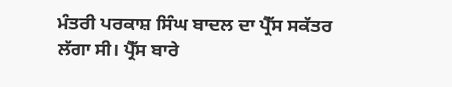ਮੰਤਰੀ ਪਰਕਾਸ਼ ਸਿੰਘ ਬਾਦਲ ਦਾ ਪ੍ਰੈੱਸ ਸਕੱਤਰ ਲੱਗਾ ਸੀ। ਪ੍ਰੈੱਸ ਬਾਰੇ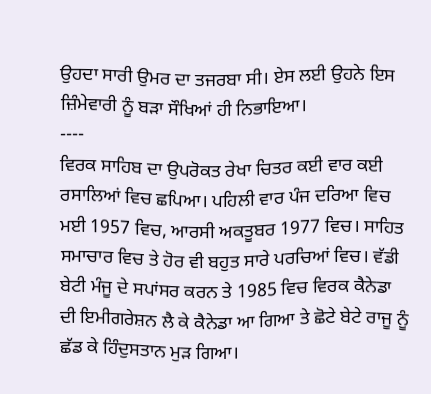ਉਹਦਾ ਸਾਰੀ ਉਮਰ ਦਾ ਤਜਰਬਾ ਸੀ। ਏਸ ਲਈ ਉਹਨੇ ਇਸ ਜ਼ਿੰਮੇਵਾਰੀ ਨੂੰ ਬੜਾ ਸੌਖਿਆਂ ਹੀ ਨਿਭਾਇਆ।
----
ਵਿਰਕ ਸਾਹਿਬ ਦਾ ਉਪਰੋਕਤ ਰੇਖਾ ਚਿਤਰ ਕਈ ਵਾਰ ਕਈ ਰਸਾਲਿਆਂ ਵਿਚ ਛਪਿਆ। ਪਹਿਲੀ ਵਾਰ ਪੰਜ ਦਰਿਆ ਵਿਚ ਮਈ 1957 ਵਿਚ, ਆਰਸੀ ਅਕਤੂਬਰ 1977 ਵਿਚ। ਸਾਹਿਤ ਸਮਾਚਾਰ ਵਿਚ ਤੇ ਹੋਰ ਵੀ ਬਹੁਤ ਸਾਰੇ ਪਰਚਿਆਂ ਵਿਚ। ਵੱਡੀ ਬੇਟੀ ਮੰਜੂ ਦੇ ਸਪਾਂਸਰ ਕਰਨ ਤੇ 1985 ਵਿਚ ਵਿਰਕ ਕੈਨੇਡਾ ਦੀ ਇਮੀਗਰੇਸ਼ਨ ਲੈ ਕੇ ਕੈਨੇਡਾ ਆ ਗਿਆ ਤੇ ਛੋਟੇ ਬੇਟੇ ਰਾਜੂ ਨੂੰ ਛੱਡ ਕੇ ਹਿੰਦੁਸਤਾਨ ਮੁੜ ਗਿਆ।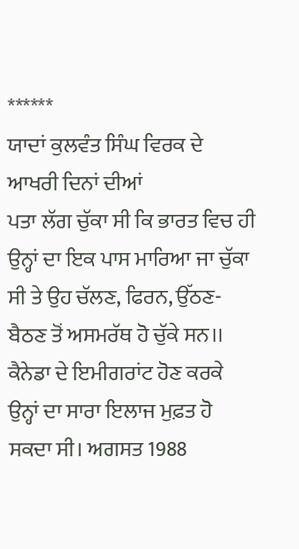******
ਯਾਦਾਂ ਕੁਲਵੰਤ ਸਿੰਘ ਵਿਰਕ ਦੇ ਆਖਰੀ ਦਿਨਾਂ ਦੀਆਂ
ਪਤਾ ਲੱਗ ਚੁੱਕਾ ਸੀ ਕਿ ਭਾਰਤ ਵਿਚ ਹੀ ਉਨ੍ਹਾਂ ਦਾ ਇਕ ਪਾਸ ਮਾਰਿਆ ਜਾ ਚੁੱਕਾ ਸੀ ਤੇ ਉਹ ਚੱਲਣ, ਫਿਰਨ, ਉੱਠਣ-ਬੈਠਣ ਤੋਂ ਅਸਮਰੱਥ ਹੋ ਚੁੱਕੇ ਸਨ।। ਕੈਨੇਡਾ ਦੇ ਇਮੀਗਰਾਂਟ ਹੋਣ ਕਰਕੇ ਉਨ੍ਹਾਂ ਦਾ ਸਾਰਾ ਇਲਾਜ ਮੁਫ਼ਤ ਹੋ ਸਕਦਾ ਸੀ। ਅਗਸਤ 1988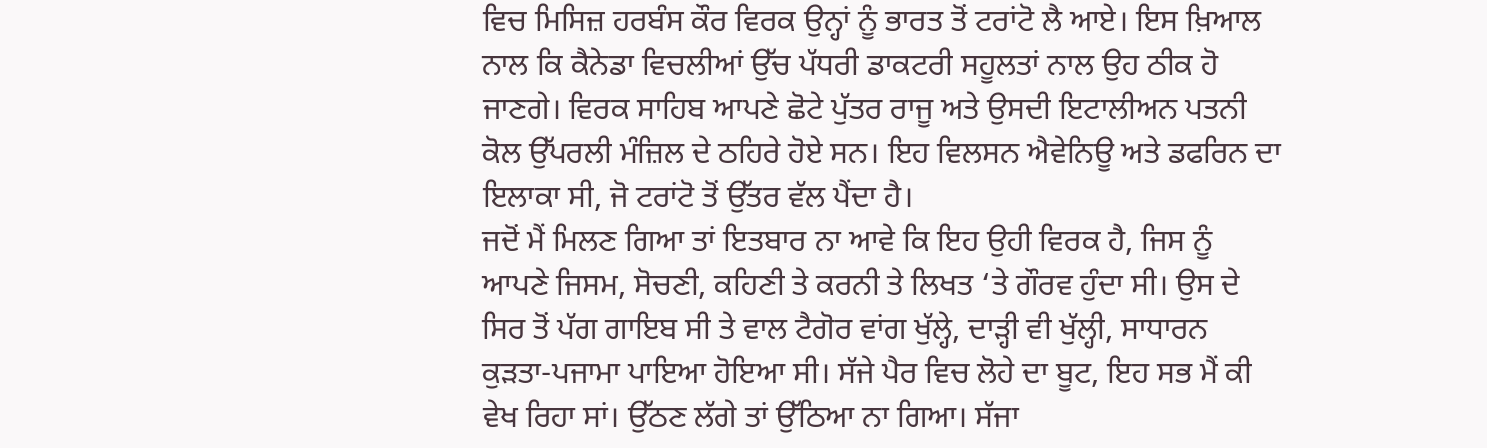ਵਿਚ ਮਿਸਿਜ਼ ਹਰਬੰਸ ਕੌਰ ਵਿਰਕ ਉਨ੍ਹਾਂ ਨੂੰ ਭਾਰਤ ਤੋਂ ਟਰਾਂਟੋ ਲੈ ਆਏ। ਇਸ ਖ਼ਿਆਲ ਨਾਲ ਕਿ ਕੈਨੇਡਾ ਵਿਚਲੀਆਂ ਉੱਚ ਪੱਧਰੀ ਡਾਕਟਰੀ ਸਹੂਲਤਾਂ ਨਾਲ ਉਹ ਠੀਕ ਹੋ ਜਾਣਗੇ। ਵਿਰਕ ਸਾਹਿਬ ਆਪਣੇ ਛੋਟੇ ਪੁੱਤਰ ਰਾਜੂ ਅਤੇ ਉਸਦੀ ਇਟਾਲੀਅਨ ਪਤਨੀ ਕੋਲ ਉੱਪਰਲੀ ਮੰਜ਼ਿਲ ਦੇ ਠਹਿਰੇ ਹੋਏ ਸਨ। ਇਹ ਵਿਲਸਨ ਐਵੇਨਿਊ ਅਤੇ ਡਫਰਿਨ ਦਾ ਇਲਾਕਾ ਸੀ, ਜੋ ਟਰਾਂਟੋ ਤੋਂ ਉੱਤਰ ਵੱਲ ਪੈਂਦਾ ਹੈ।
ਜਦੋਂ ਮੈਂ ਮਿਲਣ ਗਿਆ ਤਾਂ ਇਤਬਾਰ ਨਾ ਆਵੇ ਕਿ ਇਹ ਉਹੀ ਵਿਰਕ ਹੈ, ਜਿਸ ਨੂੰ ਆਪਣੇ ਜਿਸਮ, ਸੋਚਣੀ, ਕਹਿਣੀ ਤੇ ਕਰਨੀ ਤੇ ਲਿਖਤ ‘ਤੇ ਗੌਰਵ ਹੁੰਦਾ ਸੀ। ਉਸ ਦੇ ਸਿਰ ਤੋਂ ਪੱਗ ਗਾਇਬ ਸੀ ਤੇ ਵਾਲ ਟੈਗੋਰ ਵਾਂਗ ਖੁੱਲ੍ਹੇ, ਦਾੜ੍ਹੀ ਵੀ ਖੁੱਲ੍ਹੀ, ਸਾਧਾਰਨ ਕੁੜਤਾ-ਪਜਾਮਾ ਪਾਇਆ ਹੋਇਆ ਸੀ। ਸੱਜੇ ਪੈਰ ਵਿਚ ਲੋਹੇ ਦਾ ਬੂਟ, ਇਹ ਸਭ ਮੈਂ ਕੀ ਵੇਖ ਰਿਹਾ ਸਾਂ। ਉੱਠਣ ਲੱਗੇ ਤਾਂ ਉੱਠਿਆ ਨਾ ਗਿਆ। ਸੱਜਾ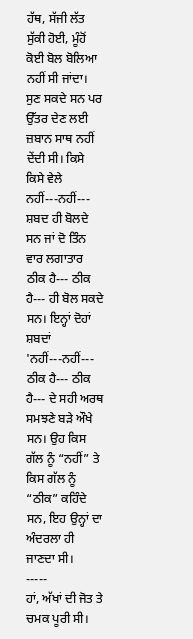ਹੱਥ, ਸੱਜੀ ਲੱਤ ਸੁੱਕੀ ਹੋਈ, ਮੂੰਹੋਂ ਕੋਈ ਬੋਲ ਬੋਲਿਆ ਨਹੀਂ ਸੀ ਜਾਂਦਾ। ਸੁਣ ਸਕਦੇ ਸਨ ਪਰ ਉੱਤਰ ਦੇਣ ਲਈ ਜ਼ਬਾਨ ਸਾਥ ਨਹੀਂ ਦੇਂਦੀ ਸੀ। ਕਿਸੇ ਕਿਸੇ ਵੇਲੇ ਨਹੀਂ---ਨਹੀਂ--- ਸ਼ਬਦ ਹੀ ਬੋਲਦੇ ਸਨ ਜਾਂ ਦੋ ਤਿੰਨ ਵਾਰ ਲਗਾਤਾਰ ਠੀਕ ਹੈ--- ਠੀਕ ਹੈ--- ਹੀ ਬੋਲ ਸਕਦੇ ਸਨ। ਇਨ੍ਹਾਂ ਦੋਹਾਂ ਸ਼ਬਦਾਂ 'ਨਹੀਂ---ਨਹੀਂ--- ਠੀਕ ਹੈ--- ਠੀਕ ਹੈ--- ਦੇ ਸਹੀ ਅਰਥ ਸਮਝਣੇ ਬੜੇ ਔਖੇ ਸਨ। ਉਹ ਕਿਸ ਗੱਲ ਨੂੰ “ਨਹੀਂ” ਤੇ ਕਿਸ ਗੱਲ ਨੂੰ “ਠੀਕ” ਕਹਿੰਦੇ ਸਨ, ਇਹ ਉਨ੍ਹਾਂ ਦਾ ਅੰਦਰਲਾ ਹੀ ਜਾਣਦਾ ਸੀ।
-----
ਹਾਂ, ਅੱਖਾਂ ਦੀ ਜੋਤ ਤੇ ਚਮਕ ਪੂਰੀ ਸੀ।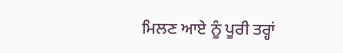ਮਿਲਣ ਆਏ ਨੂੰ ਪੂਰੀ ਤਰ੍ਹਾਂ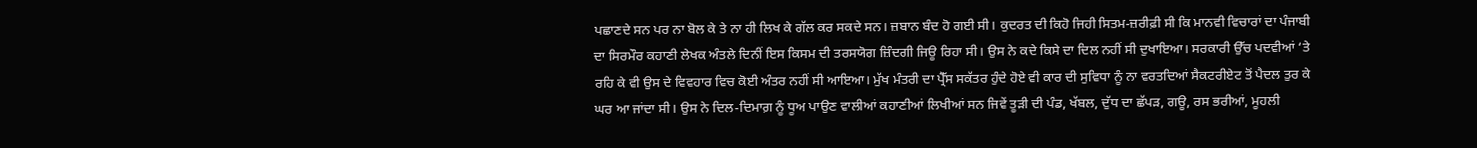ਪਛਾਣਦੇ ਸਨ ਪਰ ਨਾ ਬੋਲ ਕੇ ਤੇ ਨਾ ਹੀ ਲਿਖ ਕੇ ਗੱਲ ਕਰ ਸਕਦੇ ਸਨ। ਜ਼ਬਾਨ ਬੰਦ ਹੋ ਗਈ ਸੀ। ਕੁਦਰਤ ਦੀ ਕਿਹੋ ਜਿਹੀ ਸਿਤਮ-ਜ਼ਰੀਫ਼ੀ ਸੀ ਕਿ ਮਾਨਵੀ ਵਿਚਾਰਾਂ ਦਾ ਪੰਜਾਬੀ ਦਾ ਸਿਰਮੌਰ ਕਹਾਣੀ ਲੇਖਕ ਅੰਤਲੇ ਦਿਨੀਂ ਇਸ ਕਿਸਮ ਦੀ ਤਰਸਯੋਗ ਜ਼ਿੰਦਗੀ ਜਿਊ ਰਿਹਾ ਸੀ। ਉਸ ਨੇ ਕਦੇ ਕਿਸੇ ਦਾ ਦਿਲ ਨਹੀਂ ਸੀ ਦੁਖਾਇਆ। ਸਰਕਾਰੀ ਉੱਚ ਪਦਵੀਆਂ ‘ਤੇ ਰਹਿ ਕੇ ਵੀ ਉਸ ਦੇ ਵਿਵਹਾਰ ਵਿਚ ਕੋਈ ਅੰਤਰ ਨਹੀਂ ਸੀ ਆਇਆ। ਮੁੱਖ ਮੰਤਰੀ ਦਾ ਪ੍ਰੈੱਸ ਸਕੱਤਰ ਹੁੰਦੇ ਹੋਏ ਵੀ ਕਾਰ ਦੀ ਸੁਵਿਧਾ ਨੂੰ ਨਾ ਵਰਤਦਿਆਂ ਸੈਕਟਰੀਏਟ ਤੋਂ ਪੈਦਲ ਤੁਰ ਕੇ ਘਰ ਆ ਜਾਂਦਾ ਸੀ। ਉਸ ਨੇ ਦਿਲ-ਦਿਮਾਗ਼ ਨੂੰ ਧੂਅ ਪਾਉਣ ਵਾਲੀਆਂ ਕਹਾਣੀਆਂ ਲਿਖੀਆਂ ਸਨ ਜਿਵੇਂ ਤੂੜੀ ਦੀ ਪੰਡ, ਖੱਬਲ, ਦੁੱਧ ਦਾ ਛੱਪੜ, ਗਊ, ਰਸ ਭਰੀਆਂ, ਮੂਹਲੀ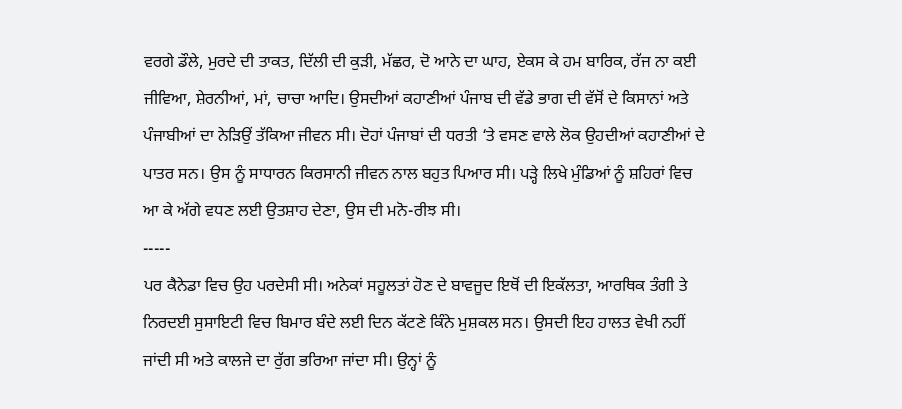ਵਰਗੇ ਡੌਲੇ, ਮੁਰਦੇ ਦੀ ਤਾਕਤ, ਦਿੱਲੀ ਦੀ ਕੁੜੀ, ਮੱਛਰ, ਦੋ ਆਨੇ ਦਾ ਘਾਹ, ਏਕਸ ਕੇ ਹਮ ਬਾਰਿਕ, ਰੱਜ ਨਾ ਕਈ ਜੀਵਿਆ, ਸ਼ੇਰਨੀਆਂ, ਮਾਂ, ਚਾਚਾ ਆਦਿ। ਉਸਦੀਆਂ ਕਹਾਣੀਆਂ ਪੰਜਾਬ ਦੀ ਵੱਡੇ ਭਾਗ ਦੀ ਵੱਸੋਂ ਦੇ ਕਿਸਾਨਾਂ ਅਤੇ ਪੰਜਾਬੀਆਂ ਦਾ ਨੇੜਿਉਂ ਤੱਕਿਆ ਜੀਵਨ ਸੀ। ਦੋਹਾਂ ਪੰਜਾਬਾਂ ਦੀ ਧਰਤੀ ‘ਤੇ ਵਸਣ ਵਾਲੇ ਲੋਕ ਉਹਦੀਆਂ ਕਹਾਣੀਆਂ ਦੇ ਪਾਤਰ ਸਨ। ਉਸ ਨੂੰ ਸਾਧਾਰਨ ਕਿਰਸਾਨੀ ਜੀਵਨ ਨਾਲ ਬਹੁਤ ਪਿਆਰ ਸੀ। ਪੜ੍ਹੇ ਲਿਖੇ ਮੁੰਡਿਆਂ ਨੂੰ ਸ਼ਹਿਰਾਂ ਵਿਚ ਆ ਕੇ ਅੱਗੇ ਵਧਣ ਲਈ ਉਤਸ਼ਾਹ ਦੇਣਾ, ਉਸ ਦੀ ਮਨੋ-ਰੀਝ ਸੀ।
-----
ਪਰ ਕੈਨੇਡਾ ਵਿਚ ਉਹ ਪਰਦੇਸੀ ਸੀ। ਅਨੇਕਾਂ ਸਹੂਲਤਾਂ ਹੋਣ ਦੇ ਬਾਵਜੂਦ ਇਥੋਂ ਦੀ ਇਕੱਲਤਾ, ਆਰਥਿਕ ਤੰਗੀ ਤੇ ਨਿਰਦਈ ਸੁਸਾਇਟੀ ਵਿਚ ਬਿਮਾਰ ਬੰਦੇ ਲਈ ਦਿਨ ਕੱਟਣੇ ਕਿੰਨੇ ਮੁਸ਼ਕਲ ਸਨ। ਉਸਦੀ ਇਹ ਹਾਲਤ ਵੇਖੀ ਨਹੀਂ ਜਾਂਦੀ ਸੀ ਅਤੇ ਕਾਲਜੇ ਦਾ ਰੁੱਗ ਭਰਿਆ ਜਾਂਦਾ ਸੀ। ਉਨ੍ਹਾਂ ਨੂੰ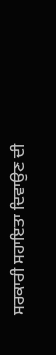ਸਰਕਾਰੀ ਸਹਾਇਤਾ ਦਿਵਾਉਣ ਦੀ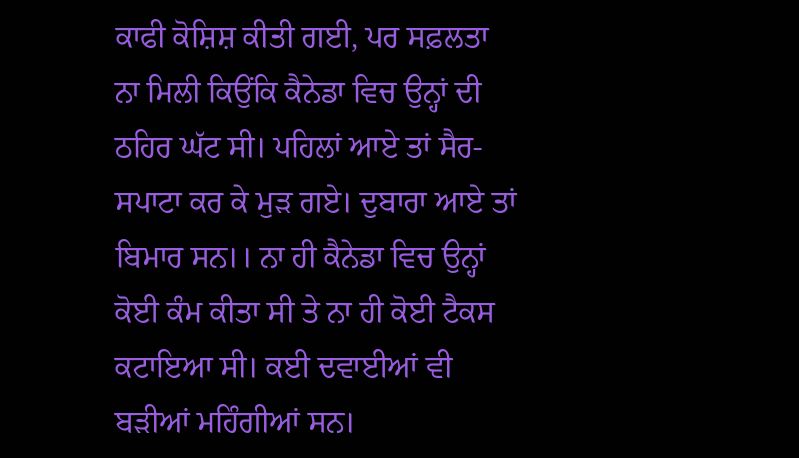ਕਾਫੀ ਕੋਸ਼ਿਸ਼ ਕੀਤੀ ਗਈ, ਪਰ ਸਫ਼ਲਤਾ ਨਾ ਮਿਲੀ ਕਿਉਂਕਿ ਕੈਨੇਡਾ ਵਿਚ ਉਨ੍ਹਾਂ ਦੀ ਠਹਿਰ ਘੱਟ ਸੀ। ਪਹਿਲਾਂ ਆਏ ਤਾਂ ਸੈਰ-ਸਪਾਟਾ ਕਰ ਕੇ ਮੁੜ ਗਏ। ਦੁਬਾਰਾ ਆਏ ਤਾਂ ਬਿਮਾਰ ਸਨ।। ਨਾ ਹੀ ਕੈਨੇਡਾ ਵਿਚ ਉਨ੍ਹਾਂ ਕੋਈ ਕੰਮ ਕੀਤਾ ਸੀ ਤੇ ਨਾ ਹੀ ਕੋਈ ਟੈਕਸ ਕਟਾਇਆ ਸੀ। ਕਈ ਦਵਾਈਆਂ ਵੀ ਬੜੀਆਂ ਮਹਿੰਗੀਆਂ ਸਨ।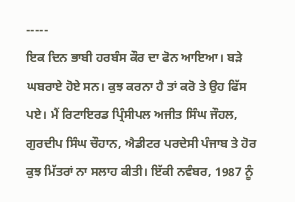-----
ਇਕ ਦਿਨ ਭਾਬੀ ਹਰਬੰਸ ਕੌਰ ਦਾ ਫੋਨ ਆਇਆ। ਬੜੇ ਘਬਰਾਏ ਹੋਏ ਸਨ। ਕੁਝ ਕਰਨਾ ਹੈ ਤਾਂ ਕਰੋ ਤੇ ਉਹ ਫਿੱਸ ਪਏ। ਮੈਂ ਰਿਟਾਇਰਡ ਪ੍ਰਿੰਸੀਪਲ ਅਜੀਤ ਸਿੰਘ ਜੌਹਲ, ਗੁਰਦੀਪ ਸਿੰਘ ਚੌਹਾਨ, ਐਡੀਟਰ ਪਰਦੇਸੀ ਪੰਜਾਬ ਤੇ ਹੋਰ ਕੁਝ ਮਿੱਤਰਾਂ ਨਾ ਸਲਾਹ ਕੀਤੀ। ਇੱਕੀ ਨਵੰਬਰ, 1987 ਨੂੰ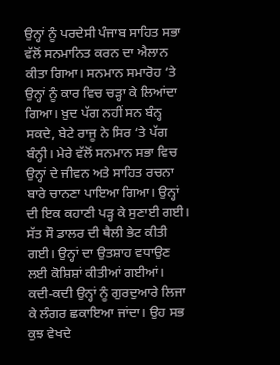ਉਨ੍ਹਾਂ ਨੂੰ ਪਰਦੇਸੀ ਪੰਜਾਬ ਸਾਹਿਤ ਸਭਾ ਵੱਲੋਂ ਸਨਮਾਨਿਤ ਕਰਨ ਦਾ ਐਲਾਨ ਕੀਤਾ ਗਿਆ। ਸਨਮਾਨ ਸਮਾਰੋਹ ‘ਤੇ ਉਨ੍ਹਾਂ ਨੂੰ ਕਾਰ ਵਿਚ ਚੜ੍ਹਾ ਕੇ ਲਿਆਂਦਾ ਗਿਆ। ਖ਼ੁਦ ਪੱਗ ਨਹੀਂ ਸਨ ਬੰਨ੍ਹ ਸਕਦੇ, ਬੇਟੇ ਰਾਜੂ ਨੇ ਸਿਰ ‘ਤੇ ਪੱਗ ਬੰਨ੍ਹੀ। ਮੇਰੇ ਵੱਲੋਂ ਸਨਮਾਨ ਸਭਾ ਵਿਚ ਉਨ੍ਹਾਂ ਦੇ ਜੀਵਨ ਅਤੇ ਸਾਹਿਤ ਰਚਨਾ ਬਾਰੇ ਚਾਨਣਾ ਪਾਇਆ ਗਿਆ। ਉਨ੍ਹਾਂ ਦੀ ਇਕ ਕਹਾਣੀ ਪੜ੍ਹ ਕੇ ਸੁਣਾਈ ਗਈ। ਸੱਤ ਸੌ ਡਾਲਰ ਦੀ ਥੈਲੀ ਭੇਟ ਕੀਤੀ ਗਈ। ਉਨ੍ਹਾਂ ਦਾ ਉਤਸ਼ਾਹ ਵਧਾਉਣ ਲਈ ਕੋਸ਼ਿਸ਼ਾਂ ਕੀਤੀਆਂ ਗਈਆਂ। ਕਦੀ-ਕਦੀ ਉਨ੍ਹਾਂ ਨੂੰ ਗੁਰਦੁਆਰੇ ਲਿਜਾ ਕੇ ਲੰਗਰ ਛਕਾਇਆ ਜਾਂਦਾ। ਉਹ ਸਭ ਕੁਝ ਵੇਖਦੇ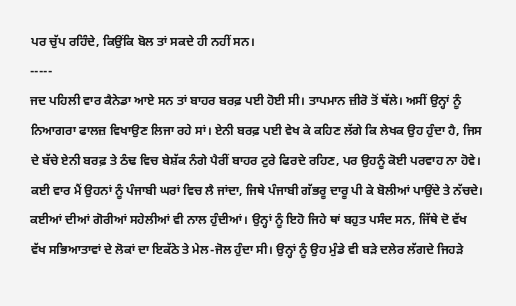ਪਰ ਚੁੱਪ ਰਹਿੰਦੇ, ਕਿਉਂਕਿ ਬੋਲ ਤਾਂ ਸਕਦੇ ਹੀ ਨਹੀਂ ਸਨ।
-----
ਜਦ ਪਹਿਲੀ ਵਾਰ ਕੈਨੇਡਾ ਆਏ ਸਨ ਤਾਂ ਬਾਹਰ ਬਰਫ਼ ਪਈ ਹੋਈ ਸੀ। ਤਾਪਮਾਨ ਜ਼ੀਰੋ ਤੋਂ ਥੱਲੇ। ਅਸੀਂ ਉਨ੍ਹਾਂ ਨੂੰ ਨਿਆਗਰਾ ਫਾਲਜ਼ ਵਿਖਾਉਣ ਲਿਜਾ ਰਹੇ ਸਾਂ। ਏਨੀ ਬਰਫ਼ ਪਈ ਵੇਖ ਕੇ ਕਹਿਣ ਲੱਗੇ ਕਿ ਲੇਖਕ ਉਹ ਹੁੰਦਾ ਹੈ, ਜਿਸ ਦੇ ਬੱਚੇ ਏਨੀ ਬਰਫ਼ ਤੇ ਠੰਢ ਵਿਚ ਬੇਸ਼ੱਕ ਨੰਗੇ ਪੈਰੀਂ ਬਾਹਰ ਟੁਰੇ ਫਿਰਦੇ ਰਹਿਣ, ਪਰ ਉਹਨੂੰ ਕੋਈ ਪਰਵਾਹ ਨਾ ਹੋਵੇ। ਕਈ ਵਾਰ ਮੈਂ ਉਹਨਾਂ ਨੂੰ ਪੰਜਾਬੀ ਘਰਾਂ ਵਿਚ ਲੈ ਜਾਂਦਾ, ਜਿਥੇ ਪੰਜਾਬੀ ਗੱਭਰੂ ਦਾਰੂ ਪੀ ਕੇ ਬੋਲੀਆਂ ਪਾਉਂਦੇ ਤੇ ਨੱਚਦੇ। ਕਈਆਂ ਦੀਆਂ ਗੋਰੀਆਂ ਸਹੇਲੀਆਂ ਵੀ ਨਾਲ ਹੁੰਦੀਆਂ। ਉਨ੍ਹਾਂ ਨੂੰ ਇਹੋ ਜਿਹੇ ਥਾਂ ਬਹੁਤ ਪਸੰਦ ਸਨ, ਜਿੱਥੇ ਦੋ ਵੱਖ ਵੱਖ ਸਭਿਆਤਾਵਾਂ ਦੇ ਲੋਕਾਂ ਦਾ ਇਕੱਠੇ ਤੇ ਮੇਲ-ਜੋਲ ਹੁੰਦਾ ਸੀ। ਉਨ੍ਹਾਂ ਨੂੰ ਉਹ ਮੁੰਡੇ ਵੀ ਬੜੇ ਦਲੇਰ ਲੱਗਦੇ ਜਿਹੜੇ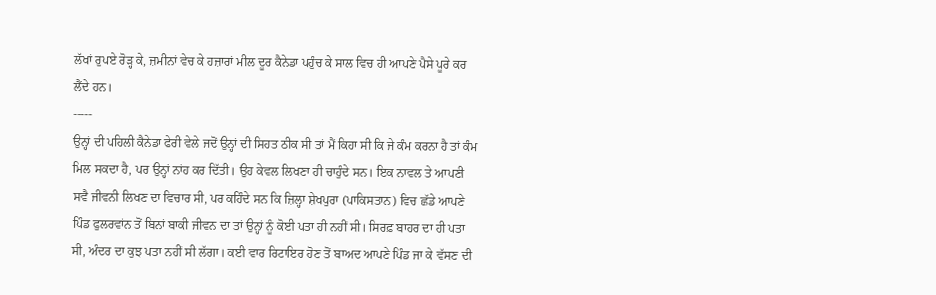ਲੱਖਾਂ ਰੁਪਏ ਰੋੜ੍ਹ ਕੇ, ਜ਼ਮੀਨਾਂ ਵੇਚ ਕੇ ਹਜ਼ਾਰਾਂ ਮੀਲ ਦੂਰ ਕੈਨੇਡਾ ਪਹੁੰਚ ਕੇ ਸਾਲ ਵਿਚ ਹੀ ਆਪਣੇ ਪੈਸੇ ਪੂਰੇ ਕਰ ਲੈਂਦੇ ਹਨ।
-----
ਉਨ੍ਹਾਂ ਦੀ ਪਹਿਲੀ ਕੈਨੇਡਾ ਫੇਰੀ ਵੇਲੇ ਜਦੋਂ ਉਨ੍ਹਾਂ ਦੀ ਸਿਹਤ ਠੀਕ ਸੀ ਤਾਂ ਮੈਂ ਕਿਹਾ ਸੀ ਕਿ ਜੇ ਕੰਮ ਕਰਨਾ ਹੈ ਤਾਂ ਕੰਮ ਮਿਲ ਸਕਦਾ ਹੈ, ਪਰ ਉਨ੍ਹਾਂ ਨਾਂਹ ਕਰ ਦਿੱਤੀ। ਉਹ ਕੇਵਲ ਲਿਖਣਾ ਹੀ ਚਾਹੁੰਦੇ ਸਨ। ਇਕ ਨਾਵਲ ਤੇ ਆਪਣੀ ਸਵੈ ਜੀਵਨੀ ਲਿਖਣ ਦਾ ਵਿਚਾਰ ਸੀ, ਪਰ ਕਹਿੰਦੇ ਸਨ ਕਿ ਜ਼ਿਲ੍ਹਾ ਸ਼ੇਖਪੁਰਾ (ਪਾਕਿਸਤਾਨ) ਵਿਚ ਛੱਡੇ ਆਪਣੇ ਪਿੰਡ ਫੁਲਰਵਾਂਨ ਤੋਂ ਬਿਨਾਂ ਬਾਕੀ ਜੀਵਨ ਦਾ ਤਾਂ ਉਨ੍ਹਾਂ ਨੂੰ ਕੋਈ ਪਤਾ ਹੀ ਨਹੀਂ ਸੀ। ਸਿਰਫ਼ ਬਾਹਰ ਦਾ ਹੀ ਪਤਾ ਸੀ, ਅੰਦਰ ਦਾ ਕੁਝ ਪਤਾ ਨਹੀਂ ਸੀ ਲੱਗਾ। ਕਈ ਵਾਰ ਰਿਟਾਇਰ ਹੋਣ ਤੋਂ ਬਾਅਦ ਆਪਣੇ ਪਿੰਡ ਜਾ ਕੇ ਵੱਸਣ ਦੀ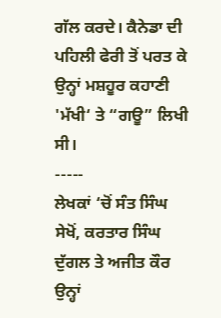ਗੱਲ ਕਰਦੇ। ਕੈਨੇਡਾ ਦੀ ਪਹਿਲੀ ਫੇਰੀ ਤੋਂ ਪਰਤ ਕੇ ਉਨ੍ਹਾਂ ਮਸ਼ਹੂਰ ਕਹਾਣੀ 'ਮੱਖੀ‘ ਤੇ “ਗਊ” ਲਿਖੀ ਸੀ।
-----
ਲੇਖਕਾਂ ‘ਚੋਂ ਸੰਤ ਸਿੰਘ ਸੇਖੋਂ, ਕਰਤਾਰ ਸਿੰਘ ਦੁੱਗਲ ਤੇ ਅਜੀਤ ਕੌਰ ਉਨ੍ਹਾਂ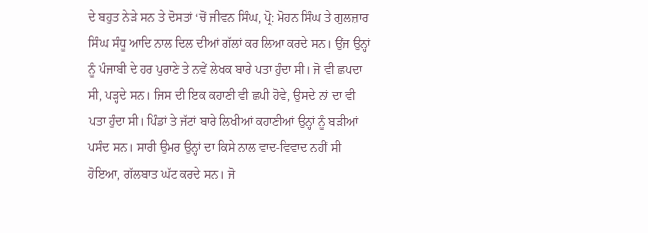ਦੇ ਬਹੁਤ ਨੇੜੇ ਸਨ ਤੇ ਦੋਸਤਾਂ ‘ਚੋਂ ਜੀਵਨ ਸਿੰਘ, ਪ੍ਰੋ: ਮੋਹਨ ਸਿੰਘ ਤੇ ਗੁਲਜ਼ਾਰ ਸਿੰਘ ਸੰਧੂ ਆਦਿ ਨਾਲ ਦਿਲ ਦੀਆਂ ਗੱਲਾਂ ਕਰ ਲਿਆ ਕਰਦੇ ਸਨ। ਉਂਜ ਉਨ੍ਹਾਂ ਨੂੰ ਪੰਜਾਬੀ ਦੇ ਹਰ ਪੁਰਾਣੇ ਤੇ ਨਵੇਂ ਲੇਖਕ ਬਾਰੇ ਪਤਾ ਹੁੰਦਾ ਸੀ। ਜੋ ਵੀ ਛਪਦਾ ਸੀ, ਪੜ੍ਹਦੇ ਸਨ। ਜਿਸ ਦੀ ਇਕ ਕਹਾਣੀ ਵੀ ਛਪੀ ਹੋਵੇ, ਉਸਦੇ ਨਾਂ ਦਾ ਵੀ ਪਤਾ ਹੁੰਦਾ ਸੀ। ਪਿੰਡਾਂ ਤੇ ਜੱਟਾਂ ਬਾਰੇ ਲਿਖੀਆਂ ਕਹਾਣੀਆਂ ਉਨ੍ਹਾਂ ਨੂੰ ਬੜੀਆਂ ਪਸੰਦ ਸਨ। ਸਾਰੀ ਉਮਰ ਉਨ੍ਹਾਂ ਦਾ ਕਿਸੇ ਨਾਲ ਵਾਦ-ਵਿਵਾਦ ਨਹੀਂ ਸੀ ਹੋਇਆ, ਗੱਲਬਾਤ ਘੱਟ ਕਰਦੇ ਸਨ। ਜੋ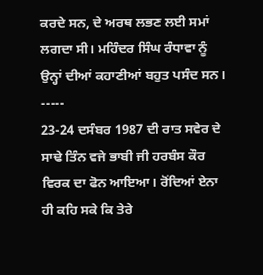ਕਰਦੇ ਸਨ, ਦੇ ਅਰਥ ਲਭਣ ਲਈ ਸਮਾਂ ਲਗਦਾ ਸੀ। ਮਹਿੰਦਰ ਸਿੰਘ ਰੰਧਾਵਾ ਨੂੰ ਉਨ੍ਹਾਂ ਦੀਆਂ ਕਹਾਣੀਆਂ ਬਹੁਤ ਪਸੰਦ ਸਨ।
-----
23-24 ਦਸੰਬਰ 1987 ਦੀ ਰਾਤ ਸਵੇਰ ਦੇ ਸਾਢੇ ਤਿੰਨ ਵਜੇ ਭਾਬੀ ਜੀ ਹਰਬੰਸ ਕੌਰ ਵਿਰਕ ਦਾ ਫੋਨ ਆਇਆ। ਰੋਂਦਿਆਂ ਏਨਾ ਹੀ ਕਹਿ ਸਕੇ ਕਿ ਤੇਰੇ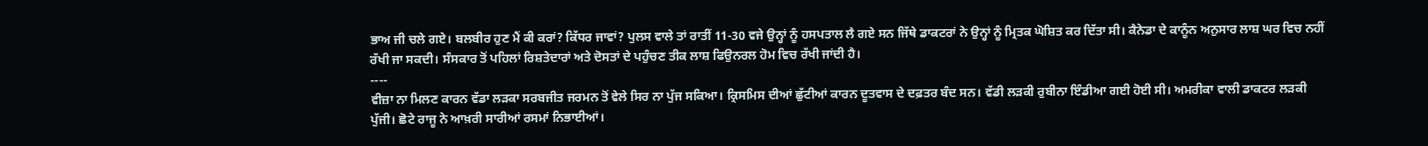ਭਾਅ ਜੀ ਚਲੇ ਗਏ। ਬਲਬੀਰ ਹੁਣ ਮੈਂ ਕੀ ਕਰਾਂ? ਕਿੱਧਰ ਜਾਵਾਂ? ਪੁਲਸ ਵਾਲੇ ਤਾਂ ਰਾਤੀਂ 11-30 ਵਜੇ ਉਨ੍ਹਾਂ ਨੂੰ ਹਸਪਤਾਲ ਲੈ ਗਏ ਸਨ ਜਿੱਥੇ ਡਾਕਟਰਾਂ ਨੇ ਉਨ੍ਹਾਂ ਨੂੰ ਮ੍ਰਿਤਕ ਘੋਸ਼ਿਤ ਕਰ ਦਿੱਤਾ ਸੀ। ਕੈਨੇਡਾ ਦੇ ਕਾਨੂੰਨ ਅਨੁਸਾਰ ਲਾਸ਼ ਘਰ ਵਿਚ ਨਹੀਂ ਰੱਖੀ ਜਾ ਸਕਦੀ। ਸੰਸਕਾਰ ਤੋਂ ਪਹਿਲਾਂ ਰਿਸ਼ਤੇਦਾਰਾਂ ਅਤੇ ਦੋਸਤਾਂ ਦੇ ਪਹੁੰਚਣ ਤੀਕ ਲਾਸ਼ ਫਿਉਨਰਲ ਹੋਮ ਵਿਚ ਰੱਖੀ ਜਾਂਦੀ ਹੈ।
----
ਵੀਜ਼ਾ ਨਾ ਮਿਲਣ ਕਾਰਨ ਵੱਡਾ ਲੜਕਾ ਸਰਬਜੀਤ ਜਰਮਨ ਤੋਂ ਵੇਲੇ ਸਿਰ ਨਾ ਪੁੱਜ ਸਕਿਆ। ਕ੍ਰਿਸਮਿਸ ਦੀਆਂ ਛੁੱਟੀਆਂ ਕਾਰਨ ਦੂਤਵਾਸ ਦੇ ਦਫ਼ਤਰ ਬੰਦ ਸਨ। ਵੱਡੀ ਲੜਕੀ ਰੁਬੀਨਾ ਇੰਡੀਆ ਗਈ ਹੋਈ ਸੀ। ਅਮਰੀਕਾ ਵਾਲੀ ਡਾਕਟਰ ਲੜਕੀ ਪੁੱਜੀ। ਛੋਟੇ ਰਾਜੂ ਨੇ ਆਖ਼ਰੀ ਸਾਰੀਆਂ ਰਸਮਾਂ ਨਿਭਾਈਆਂ।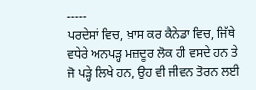-----
ਪਰਦੇਸਾਂ ਵਿਚ, ਖ਼ਾਸ ਕਰ ਕੈਨੇਡਾ ਵਿਚ, ਜਿੱਥੇ ਵਧੇਰੇ ਅਨਪੜ੍ਹ ਮਜ਼ਦੂਰ ਲੋਕ ਹੀ ਵਸਦੇ ਹਨ ਤੇ ਜੋ ਪੜ੍ਹੇ ਲਿਖੇ ਹਨ, ਉਹ ਵੀ ਜੀਵਨ ਤੋਰਨ ਲਈ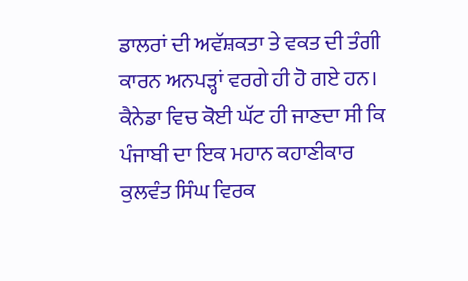ਡਾਲਰਾਂ ਦੀ ਅਵੱਸ਼ਕਤਾ ਤੇ ਵਕਤ ਦੀ ਤੰਗੀ ਕਾਰਨ ਅਨਪੜ੍ਹਾਂ ਵਰਗੇ ਹੀ ਹੋ ਗਏ ਹਨ। ਕੈਨੇਡਾ ਵਿਚ ਕੋਈ ਘੱਟ ਹੀ ਜਾਣਦਾ ਸੀ ਕਿ ਪੰਜਾਬੀ ਦਾ ਇਕ ਮਹਾਨ ਕਹਾਣੀਕਾਰ ਕੁਲਵੰਤ ਸਿੰਘ ਵਿਰਕ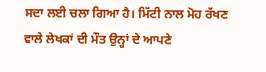ਸਦਾ ਲਈ ਚਲਾ ਗਿਆ ਹੈ। ਮਿੱਟੀ ਨਾਲ ਮੋਹ ਰੱਖਣ ਵਾਲੇ ਲੇਖਕਾਂ ਦੀ ਮੌਤ ਉਨ੍ਹਾਂ ਦੇ ਆਪਣੇ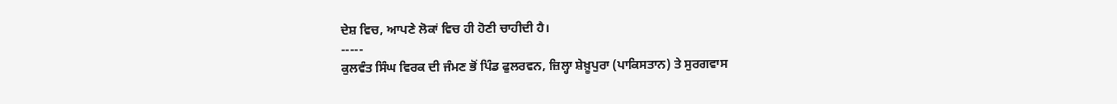ਦੇਸ਼ ਵਿਚ, ਆਪਣੇ ਲੋਕਾਂ ਵਿਚ ਹੀ ਹੋਣੀ ਚਾਹੀਦੀ ਹੈ।
-----
ਕੁਲਵੰਤ ਸਿੰਘ ਵਿਰਕ ਦੀ ਜੰਮਣ ਭੋਂ ਪਿੰਡ ਫੁਲਰਵਨ, ਜ਼ਿਲ੍ਹਾ ਸ਼ੇਖ਼ੂਪੁਰਾ (ਪਾਕਿਸਤਾਨ) ਤੇ ਸੁਰਗਵਾਸ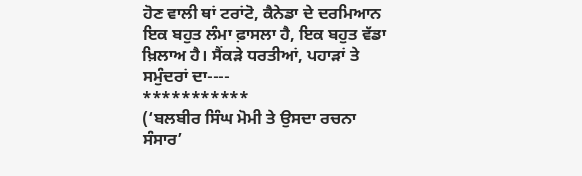ਹੋਣ ਵਾਲੀ ਥਾਂ ਟਰਾਂਟੋ, ਕੈਨੇਡਾ ਦੇ ਦਰਮਿਆਨ ਇਕ ਬਹੁਤ ਲੰਮਾ ਫ਼ਾਸਲਾ ਹੈ, ਇਕ ਬਹੁਤ ਵੱਡਾ ਖ਼ਿਲਾਅ ਹੈ। ਸੈਂਕੜੇ ਧਰਤੀਆਂ, ਪਹਾੜਾਂ ਤੇ ਸਮੁੰਦਰਾਂ ਦਾ----
***********
(‘ਬਲਬੀਰ ਸਿੰਘ ਮੋਮੀ ਤੇ ਉਸਦਾ ਰਚਨਾ ਸੰਸਾਰ’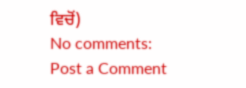ਵਿਚੋਂ)
No comments:
Post a Comment